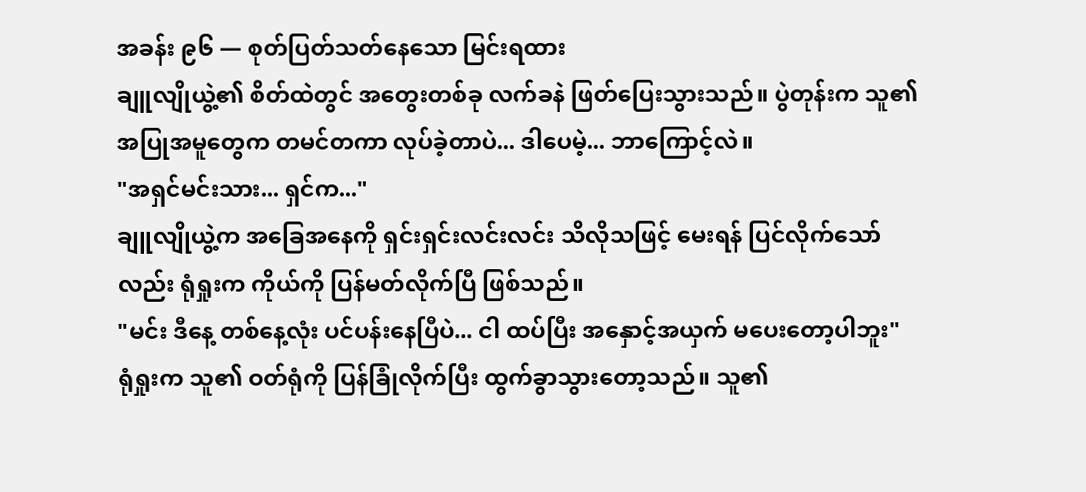အခန်း ၉၆ — စုတ်ပြတ်သတ်နေသော မြင်းရထား
ချူလျိုယွဲ့၏ စိတ်ထဲတွင် အတွေးတစ်ခု လက်ခနဲ ဖြတ်ပြေးသွားသည်။ ပွဲတုန်းက သူ၏ အပြုအမူတွေက တမင်တကာ လုပ်ခဲ့တာပဲ... ဒါပေမဲ့... ဘာကြောင့်လဲ။
"အရှင်မင်းသား... ရှင်က..."
ချူလျိုယွဲ့က အခြေအနေကို ရှင်းရှင်းလင်းလင်း သိလိုသဖြင့် မေးရန် ပြင်လိုက်သော်လည်း ရုံရှုးက ကိုယ်ကို ပြန်မတ်လိုက်ပြီ ဖြစ်သည်။
"မင်း ဒီနေ့ တစ်နေ့လုံး ပင်ပန်းနေပြီပဲ... ငါ ထပ်ပြီး အနှောင့်အယှက် မပေးတော့ပါဘူး"
ရုံရှုးက သူ၏ ဝတ်ရုံကို ပြန်ခြုံလိုက်ပြီး ထွက်ခွာသွားတော့သည်။ သူ၏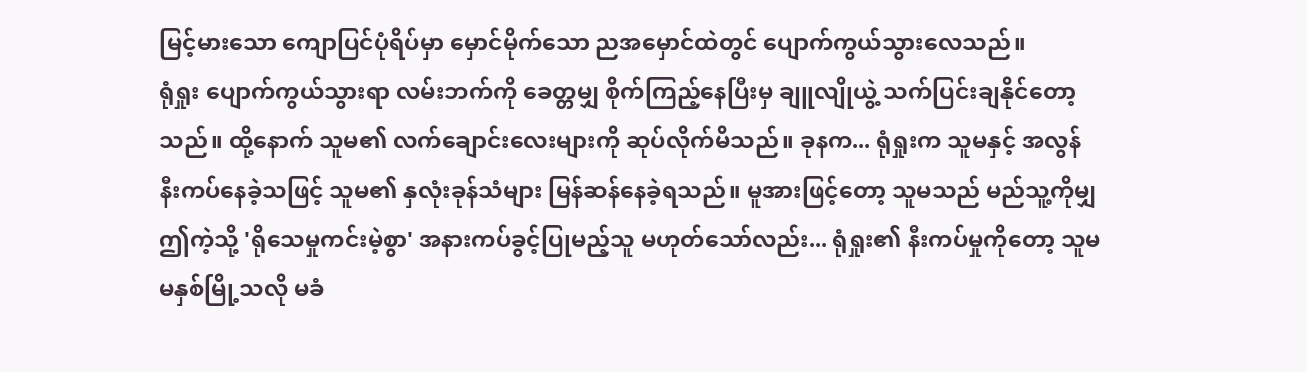မြင့်မားသော ကျောပြင်ပုံရိပ်မှာ မှောင်မိုက်သော ညအမှောင်ထဲတွင် ပျောက်ကွယ်သွားလေသည်။
ရုံရှုး ပျောက်ကွယ်သွားရာ လမ်းဘက်ကို ခေတ္တမျှ စိုက်ကြည့်နေပြီးမှ ချူလျိုယွဲ့ သက်ပြင်းချနိုင်တော့သည်။ ထို့နောက် သူမ၏ လက်ချောင်းလေးများကို ဆုပ်လိုက်မိသည်။ ခုနက... ရုံရှုးက သူမနှင့် အလွန်နီးကပ်နေခဲ့သဖြင့် သူမ၏ နှလုံးခုန်သံများ မြန်ဆန်နေခဲ့ရသည်။ မူအားဖြင့်တော့ သူမသည် မည်သူ့ကိုမျှ ဤကဲ့သို့ 'ရိုသေမှုကင်းမဲ့စွာ' အနားကပ်ခွင့်ပြုမည့်သူ မဟုတ်သော်လည်း... ရုံရှုး၏ နီးကပ်မှုကိုတော့ သူမ မနှစ်မြို့သလို မခံ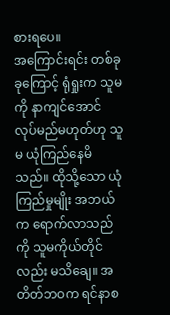စားရပေ။
အကြောင်းရင်း တစ်ခုခုကြောင့် ရုံရှုးက သူမကို နာကျင်အောင် လုပ်မည်မဟုတ်ဟု သူမ ယုံကြည်နေမိသည်။ ထိုသို့သော ယုံကြည်မှုမျိုး အဘယ်က ရောက်လာသည်ကို သူမကိုယ်တိုင်လည်း မသိချေ။ အတိတ်ဘဝက ရင်နာစ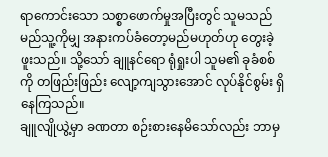ရာကောင်းသော သစ္စာဖောက်မှုအပြီးတွင် သူမသည် မည်သူ့ကိုမျှ အနားကပ်ခံတော့မည်မဟုတ်ဟု တွေးခဲ့ဖူးသည်။ သို့သော် ချူနင်ရော ရုံရှုးပါ သူမ၏ ခုခံစစ်ကို တဖြည်းဖြည်း လျော့ကျသွားအောင် လုပ်နိုင်စွမ်း ရှိနေကြသည်။
ချူလျိုယွဲ့မှာ ခဏတာ စဉ်းစားနေမိသော်လည်း ဘာမှ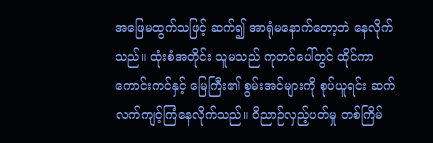အဖြေမထွက်သဖြင့် ဆက်၍ အာရုံမနောက်တော့ဘဲ နေလိုက်သည်။ ထုံးစံအတိုင်း သူမသည် ကုတင်ပေါ်တွင် ထိုင်ကာ ကောင်းကင်နှင့် မြေကြီး၏ စွမ်းအင်များကို စုပ်ယူရင်း ဆက်လက်ကျင့်ကြံနေလိုက်သည်။ ဝိညာဉ်လှည့်ပတ်မှု တစ်ကြိမ်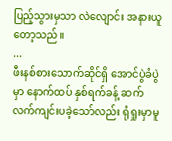ပြည့်သွားမှသာ လဲလျောင်း အနားယူတော့သည်။
...
ဖီးနစ်စားသောက်ဆိုင်ရှိ အောင်ပွဲခံပွဲမှာ နောက်ထပ် နှစ်ရက်ခန့် ဆက်လက်ကျင်းပခဲ့သော်လည်း ရုံရှုးမှာမူ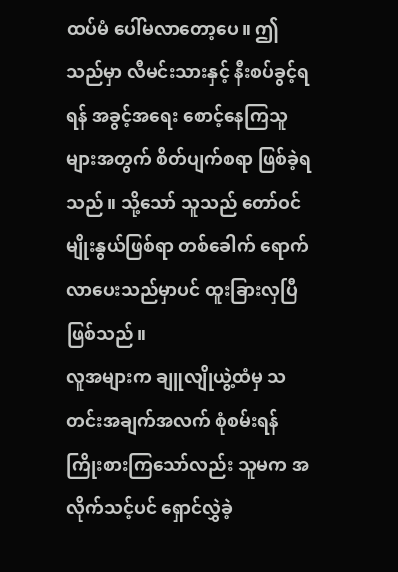ထပ်မံ ပေါ်မလာတော့ပေ။ ဤသည်မှာ လီမင်းသားနှင့် နီးစပ်ခွင့်ရရန် အခွင့်အရေး စောင့်နေကြသူများအတွက် စိတ်ပျက်စရာ ဖြစ်ခဲ့ရသည်။ သို့သော် သူသည် တော်ဝင်မျိုးနွယ်ဖြစ်ရာ တစ်ခေါက် ရောက်လာပေးသည်မှာပင် ထူးခြားလှပြီ ဖြစ်သည်။
လူအများက ချူလျိုယွဲ့ထံမှ သတင်းအချက်အလက် စုံစမ်းရန် ကြိုးစားကြသော်လည်း သူမက အလိုက်သင့်ပင် ရှောင်လွှဲခဲ့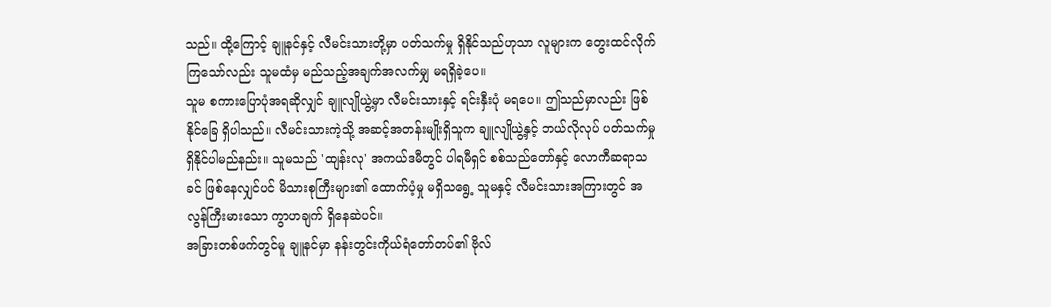သည်။ ထို့ကြောင့် ချူနင်နှင့် လီမင်းသားတို့မှာ ပတ်သက်မှု ရှိနိုင်သည်ဟုသာ လူများက တွေးထင်လိုက်ကြသော်လည်း သူမထံမှ မည်သည့်အချက်အလက်မျှ မရရှိခဲ့ပေ။
သူမ စကားပြောပုံအရဆိုလျှင် ချူလျိုယွဲ့မှာ လီမင်းသားနှင့် ရင်းနှီးပုံ မရပေ။ ဤသည်မှာလည်း ဖြစ်နိုင်ခြေ ရှိပါသည်။ လီမင်းသားကဲ့သို့ အဆင့်အတန်းမျိုးရှိသူက ချူလျိုယွဲ့နှင့် ဘယ်လိုလုပ် ပတ်သက်မှု ရှိနိုင်ပါမည်နည်း။ သူမသည် 'ထျန်းလု' အကယ်ဒမီတွင် ပါရမီရှင် စစ်သည်တော်နှင့် လောကီဆရာသခင် ဖြစ်နေလျှင်ပင် မိသားစုကြီးများ၏ ထောက်ပံ့မှု မရှိသရွေ့ သူမနှင့် လီမင်းသားအကြားတွင် အလွန်ကြီးမားသော ကွာဟချက် ရှိနေဆဲပင်။
အခြားတစ်ဖက်တွင်မူ ချူနင်မှာ နန်းတွင်းကိုယ်ရံတော်တပ်၏ ဗိုလ်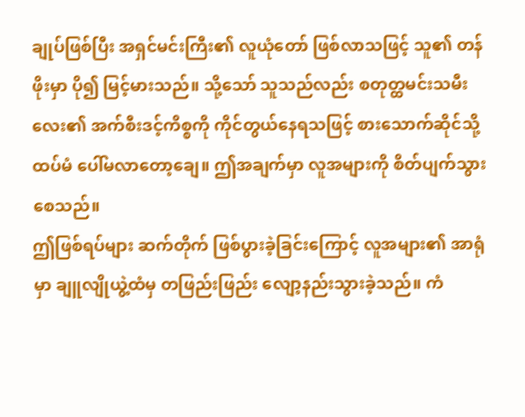ချုပ်ဖြစ်ပြီး အရှင်မင်းကြီး၏ လူယုံတော် ဖြစ်လာသဖြင့် သူ၏ တန်ဖိုးမှာ ပို၍ မြင့်မားသည်။ သို့သော် သူသည်လည်း စတုတ္ထမင်းသမီးလေး၏ အက်စီးဒင့်ကိစ္စကို ကိုင်တွယ်နေရသဖြင့် စားသောက်ဆိုင်သို့ ထပ်မံ ပေါ်မလာတော့ချေ။ ဤအချက်မှာ လူအများကို စိတ်ပျက်သွားစေသည်။
ဤဖြစ်ရပ်များ ဆက်တိုက် ဖြစ်ပွားခဲ့ခြင်းကြောင့် လူအများ၏ အာရုံမှာ ချူလျိုယွဲ့ထံမှ တဖြည်းဖြည်း လျော့နည်းသွားခဲ့သည်။ ကံ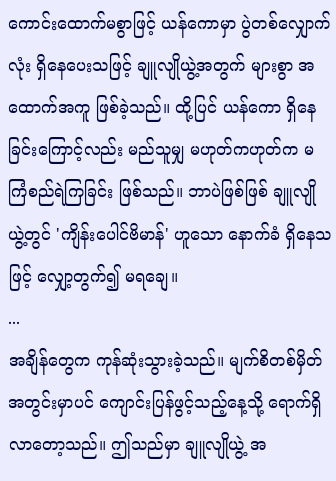ကောင်းထောက်မစွာဖြင့် ယန်ကောမှာ ပွဲတစ်လျှောက်လုံး ရှိနေပေးသဖြင့် ချူလျိုယွဲ့အတွက် များစွာ အထောက်အကူ ဖြစ်ခဲ့သည်။ ထို့ပြင် ယန်ကော ရှိနေခြင်းကြောင့်လည်း မည်သူမျှ မဟုတ်ကဟုတ်က မကြံစည်ရဲကြခြင်း ဖြစ်သည်။ ဘာပဲဖြစ်ဖြစ် ချူလျိုယွဲ့တွင် 'ကျိန်းပေါင်ဗိမာန်' ဟူသော နောက်ခံ ရှိနေသဖြင့် လျှော့တွက်၍ မရချေ။
...
အချိန်တွေက ကုန်ဆုံးသွားခဲ့သည်။ မျက်စိတစ်မှိတ်အတွင်းမှာပင် ကျောင်းပြန်ဖွင့်သည့်နေ့သို့ ရောက်ရှိလာတော့သည်။ ဤသည်မှာ ချူလျိုယွဲ့ အ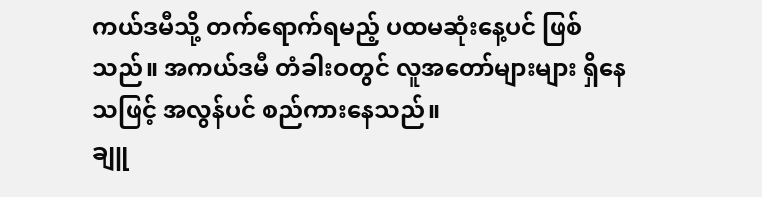ကယ်ဒမီသို့ တက်ရောက်ရမည့် ပထမဆုံးနေ့ပင် ဖြစ်သည်။ အကယ်ဒမီ တံခါးဝတွင် လူအတော်များများ ရှိနေသဖြင့် အလွန်ပင် စည်ကားနေသည်။
ချူ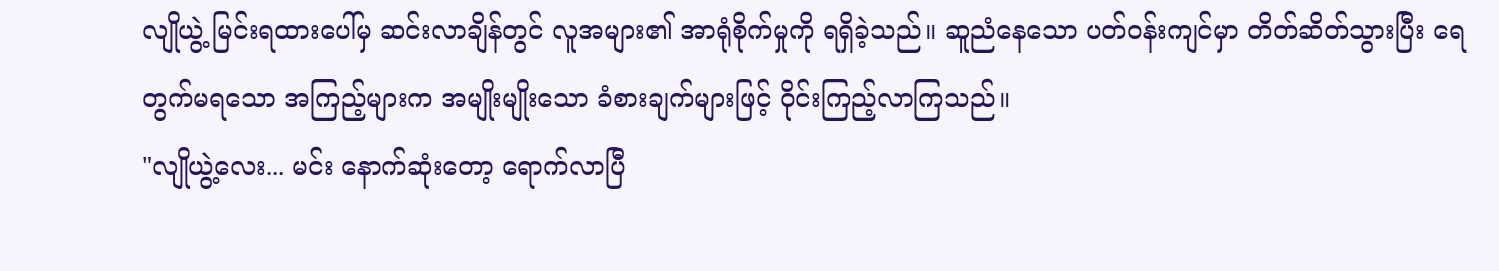လျိုယွဲ့ မြင်းရထားပေါ်မှ ဆင်းလာချိန်တွင် လူအများ၏ အာရုံစိုက်မှုကို ရရှိခဲ့သည်။ ဆူညံနေသော ပတ်ဝန်းကျင်မှာ တိတ်ဆိတ်သွားပြီး ရေတွက်မရသော အကြည့်များက အမျိုးမျိုးသော ခံစားချက်များဖြင့် ဝိုင်းကြည့်လာကြသည်။
"လျိုယွဲ့လေး... မင်း နောက်ဆုံးတော့ ရောက်လာပြီ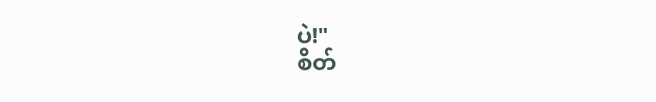ပဲ!"
စိတ်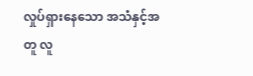လှုပ်ရှားနေသော အသံနှင့်အတူ လူ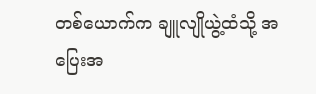တစ်ယောက်က ချူလျိုယွဲ့ထံသို့ အပြေးအ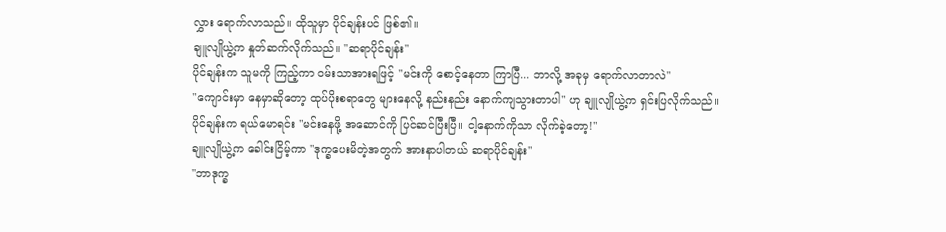လွှား ရောက်လာသည်။ ထိုသူမှာ ပိုင်ချန်းပင် ဖြစ်၏။
ချူလျိုယွဲ့က နှုတ်ဆက်လိုက်သည်။ "ဆရာပိုင်ချန်း"
ပိုင်ချန်းက သူမကို ကြည့်ကာ ဝမ်းသာအားရဖြင့် "မင်းကို စောင့်နေတာ ကြာပြီ... ဘာလို့ အခုမှ ရောက်လာတာလဲ"
"ကျောင်းမှာ နေမှာဆိုတော့ ထုပ်ပိုးစရာတွေ များနေလို့ နည်းနည်း နောက်ကျသွားတာပါ" ဟု ချူလျိုယွဲ့က ရှင်းပြလိုက်သည်။
ပိုင်ချန်းက ရယ်မောရင်း "မင်းနေဖို့ အဆောင်ကို ပြင်ဆင်ပြီးပြီ။ ငါ့နောက်ကိုသာ လိုက်ခဲ့တော့!"
ချူလျိုယွဲ့က ခေါင်းငြိမ့်ကာ "ဒုက္ခပေးမိတဲ့အတွက် အားနာပါတယ် ဆရာပိုင်ချန်း"
"ဘာဒုက္ခ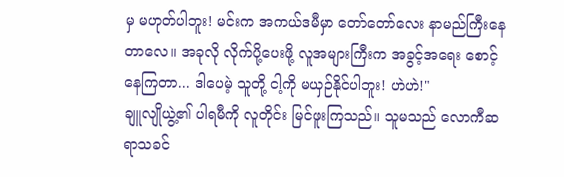မှ မဟုတ်ပါဘူး! မင်းက အကယ်ဒမီမှာ တော်တော်လေး နာမည်ကြီးနေတာလေ။ အခုလို လိုက်ပို့ပေးဖို့ လူအများကြီးက အခွင့်အရေး စောင့်နေကြတာ... ဒါပေမဲ့ သူတို့ ငါ့ကို မယှဉ်နိုင်ပါဘူး! ဟဲဟဲ!"
ချူလျိုယွဲ့၏ ပါရမီကို လူတိုင်း မြင်ဖူးကြသည်။ သူမသည် လောကီဆရာသခင်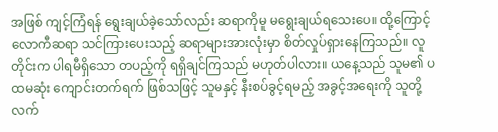အဖြစ် ကျင့်ကြံရန် ရွေးချယ်ခဲ့သော်လည်း ဆရာကိုမူ မရွေးချယ်ရသေးပေ။ ထို့ကြောင့် လောကီဆရာ သင်ကြားပေးသည့် ဆရာများအားလုံးမှာ စိတ်လှုပ်ရှားနေကြသည်။ လူတိုင်းက ပါရမီရှိသော တပည့်ကို ရရှိချင်ကြသည် မဟုတ်ပါလား။ ယနေ့သည် သူမ၏ ပထမဆုံး ကျောင်းတက်ရက် ဖြစ်သဖြင့် သူမနှင့် နီးစပ်ခွင့်ရမည့် အခွင့်အရေးကို သူတို့ လက်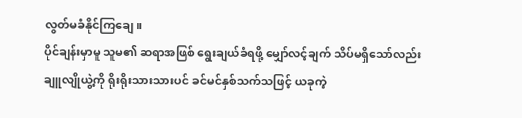လွတ်မခံနိုင်ကြချေ။
ပိုင်ချန်းမှာမူ သူမ၏ ဆရာအဖြစ် ရွေးချယ်ခံရဖို့ မျှော်လင့်ချက် သိပ်မရှိသော်လည်း ချူလျိုယွဲ့ကို ရိုးရိုးသားသားပင် ခင်မင်နှစ်သက်သဖြင့် ယခုကဲ့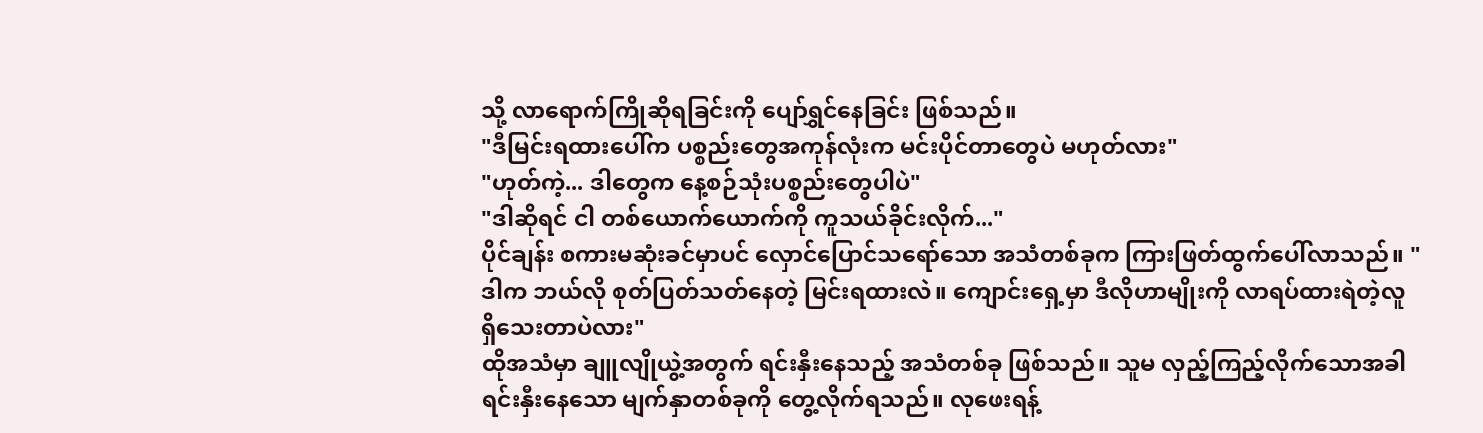သို့ လာရောက်ကြိုဆိုရခြင်းကို ပျော်ရွှင်နေခြင်း ဖြစ်သည်။
"ဒီမြင်းရထားပေါ်က ပစ္စည်းတွေအကုန်လုံးက မင်းပိုင်တာတွေပဲ မဟုတ်လား"
"ဟုတ်ကဲ့... ဒါတွေက နေ့စဉ်သုံးပစ္စည်းတွေပါပဲ"
"ဒါဆိုရင် ငါ တစ်ယောက်ယောက်ကို ကူသယ်ခိုင်းလိုက်..."
ပိုင်ချန်း စကားမဆုံးခင်မှာပင် လှောင်ပြောင်သရော်သော အသံတစ်ခုက ကြားဖြတ်ထွက်ပေါ်လာသည်။ "ဒါက ဘယ်လို စုတ်ပြတ်သတ်နေတဲ့ မြင်းရထားလဲ။ ကျောင်းရှေ့မှာ ဒီလိုဟာမျိုးကို လာရပ်ထားရဲတဲ့လူ ရှိသေးတာပဲလား"
ထိုအသံမှာ ချူလျိုယွဲ့အတွက် ရင်းနှီးနေသည့် အသံတစ်ခု ဖြစ်သည်။ သူမ လှည့်ကြည့်လိုက်သောအခါ ရင်းနှီးနေသော မျက်နှာတစ်ခုကို တွေ့လိုက်ရသည်။ လုဖေးရန့်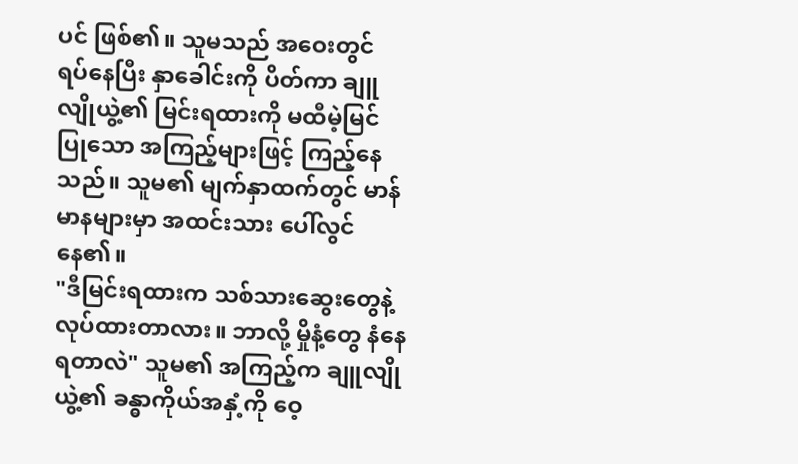ပင် ဖြစ်၏။ သူမသည် အဝေးတွင် ရပ်နေပြီး နှာခေါင်းကို ပိတ်ကာ ချူလျိုယွဲ့၏ မြင်းရထားကို မထီမဲ့မြင် ပြုသော အကြည့်များဖြင့် ကြည့်နေသည်။ သူမ၏ မျက်နှာထက်တွင် မာန်မာနများမှာ အထင်းသား ပေါ်လွင်နေ၏။
"ဒီမြင်းရထားက သစ်သားဆွေးတွေနဲ့ လုပ်ထားတာလား။ ဘာလို့ မှိုနံ့တွေ နံနေရတာလဲ" သူမ၏ အကြည့်က ချူလျိုယွဲ့၏ ခန္ဓာကိုယ်အနှံ့ကို ဝေ့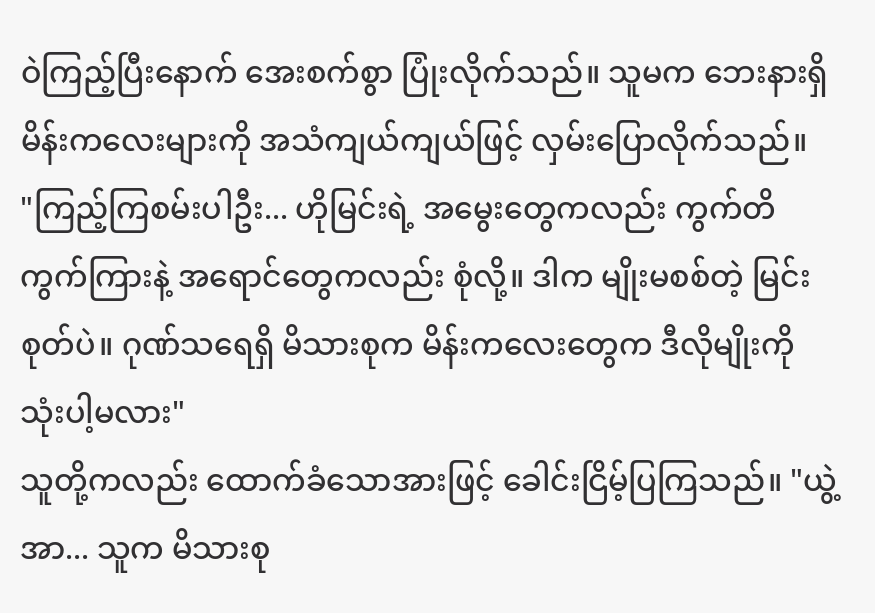ဝဲကြည့်ပြီးနောက် အေးစက်စွာ ပြုံးလိုက်သည်။ သူမက ဘေးနားရှိ မိန်းကလေးများကို အသံကျယ်ကျယ်ဖြင့် လှမ်းပြောလိုက်သည်။
"ကြည့်ကြစမ်းပါဦး... ဟိုမြင်းရဲ့ အမွေးတွေကလည်း ကွက်တိကွက်ကြားနဲ့ အရောင်တွေကလည်း စုံလို့။ ဒါက မျိုးမစစ်တဲ့ မြင်းစုတ်ပဲ။ ဂုဏ်သရေရှိ မိသားစုက မိန်းကလေးတွေက ဒီလိုမျိုးကို သုံးပါ့မလား"
သူတို့ကလည်း ထောက်ခံသောအားဖြင့် ခေါင်းငြိမ့်ပြကြသည်။ "ယွဲ့အာ... သူက မိသားစု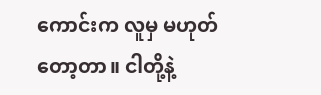ကောင်းက လူမှ မဟုတ်တော့တာ။ ငါတို့နဲ့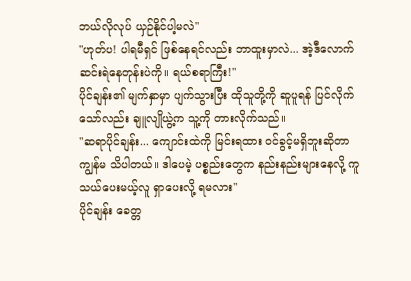ဘယ်လိုလုပ် ယှဉ်နိုင်ပါ့မလဲ"
"ဟုတ်ပ! ပါရမီရှင် ဖြစ်နေရင်လည်း ဘာထူးမှာလဲ... အဲ့ဒီလောက် ဆင်းရဲနေတုန်းပဲကို။ ရယ်စရာကြီး!"
ပိုင်ချန်း၏ မျက်နှာမှာ ပျက်သွားပြီး ထိုသူတို့ကို ဆူပူရန် ပြင်လိုက်သော်လည်း ချူလျိုယွဲ့က သူ့ကို တားလိုက်သည်။
"ဆရာပိုင်ချန်း... ကျောင်းထဲကို မြင်းရထား ဝင်ခွင့်မရှိဘူးဆိုတာ ကျွန်မ သိပါတယ်။ ဒါပေမဲ့ ပစ္စည်းတွေက နည်းနည်းများနေလို့ ကူသယ်ပေးမယ့်လူ ရှာပေးလို့ ရမလား"
ပိုင်ချန်း ခေတ္တ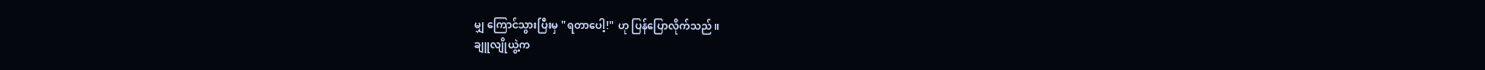မျှ ကြောင်သွားပြီးမှ "ရတာပေါ့!" ဟု ပြန်ပြောလိုက်သည်။
ချူလျိုယွဲ့က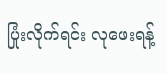ပြုံးလိုက်ရင်း လုဖေးရန့်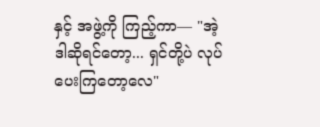နှင့် အဖွဲ့ကို ကြည့်ကာ— "အဲ့ဒါဆိုရင်တော့... ရှင်တို့ပဲ လုပ်ပေးကြတော့လေ"